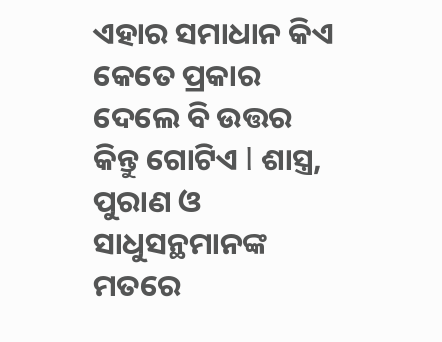ଏହାର ସମାଧାନ କିଏ କେତେ ପ୍ରକାର ଦେଲେ ବି ଉତ୍ତର କିନ୍ତୁ ଗୋଟିଏ l ଶାସ୍ତ୍ର, ପୁରାଣ ଓ ସାଧୁସନ୍ଥମାନଙ୍କ ମତରେ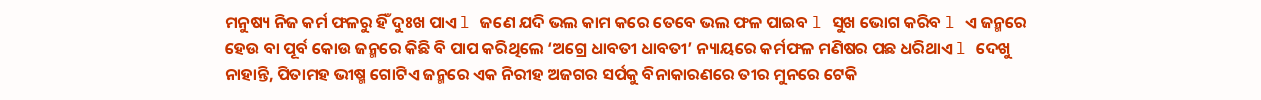ମନୁଷ୍ୟ ନିଜ କର୍ମ ଫଳରୁ ହିଁ ଦୁଃଖ ପାଏ l ଜଣେ ଯଦି ଭଲ କାମ କରେ ତେବେ ଭଲ ଫଳ ପାଇବ l ସୁଖ ଭୋଗ କରିବ l ଏ ଜନ୍ମରେ ହେଉ ବା ପୂର୍ବ କୋଉ ଜନ୍ମରେ କିଛି ବି ପାପ କରିଥିଲେ ‘ଅଗ୍ରେ ଧାବତୀ ଧାବତୀ’ ନ୍ୟାୟରେ କର୍ମଫଳ ମଣିଷର ପଛ ଧରିଥାଏ l ଦେଖୁ ନାହାନ୍ତି, ପିତାମହ ଭୀଷ୍ମ ଗୋଟିଏ ଜନ୍ମରେ ଏକ ନିରୀହ ଅଜଗର ସର୍ପକୁ ବିନାକାରଣରେ ତୀର ମୁନରେ ଟେକି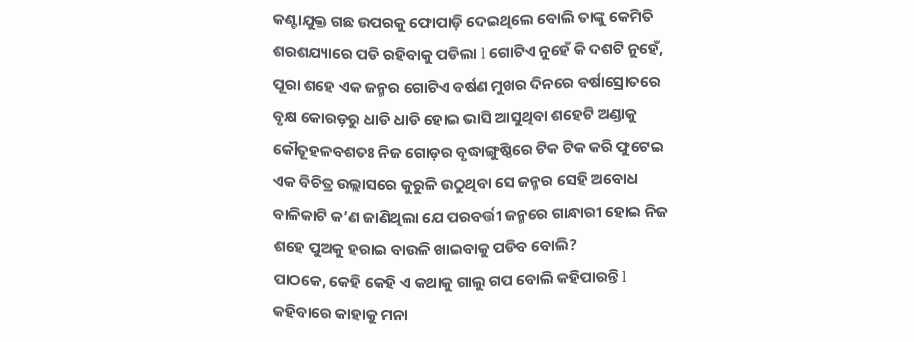କଣ୍ଟାଯୁକ୍ତ ଗଛ ଉପରକୁ ଫୋପାଡ଼ି ଦେଇଥିଲେ ବୋଲି ତାଙ୍କୁ କେମିତି ଶରଶଯ୍ୟାରେ ପଡି ରହିବାକୁ ପଡିଲା l ଗୋଟିଏ ନୁହେଁ କି ଦଶଟି ନୁହେଁ, ପୂରା ଶହେ ଏକ ଜନ୍ମର ଗୋଟିଏ ବର୍ଷଣ ମୁଖର ଦିନରେ ବର୍ଷାସ୍ରୋତରେ ବୃକ୍ଷ କୋରଡ଼ରୁ ଧାଡି ଧାଡି ହୋଇ ଭାସି ଆସୁଥିବା ଶହେଟି ଅଣ୍ଡାକୁ କୌତୂହଳବଶତଃ ନିଜ ଗୋଡ଼ର ବୃଦ୍ଧାଙ୍ଗୁଷ୍ଠିରେ ଟିକ ଟିକ କରି ଫୁଟେଇ ଏକ ବିଚିତ୍ର ଉଲ୍ଲାସରେ କୁରୁଳି ଉଠୁଥିବା ସେ ଜନ୍ମର ସେହି ଅବୋଧ ବାଳିକାଟି କ’ଣ ଜାଣିଥିଲା ଯେ ପରବର୍ତ୍ତୀ ଜନ୍ମରେ ଗାନ୍ଧାରୀ ହୋଇ ନିଜ ଶହେ ପୁଅକୁ ହରାଇ ବାଉଳି ଖାଇବାକୁ ପଡିବ ବୋଲି?
ପାଠକେ, କେହି କେହି ଏ କଥାକୁ ଗାଲୁ ଗପ ବୋଲି କହିପାରନ୍ତି l କହିବାରେ କାହାକୁ ମନା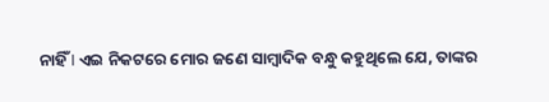ନାହିଁ l ଏଇ ନିକଟରେ ମୋର ଜଣେ ସାମ୍ବାଦିକ ବନ୍ଧୁ କହୁଥିଲେ ଯେ, ତାଙ୍କର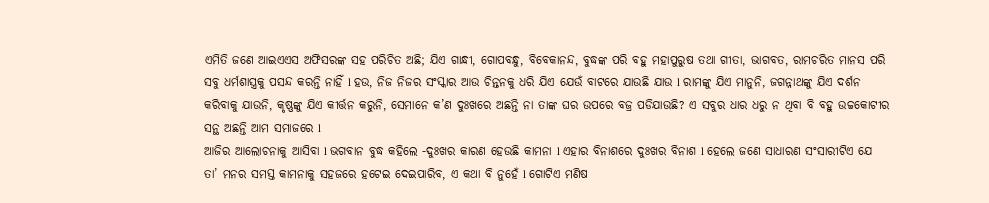ଏମିତି ଜଣେ ଆଇଏଏସ ଅଫିସରଙ୍କ ସହ ପରିଚିତ ଅଛି; ଯିଏ ଗାନ୍ଧୀ, ଗୋପବନ୍ଧୁ, ବିବେକାନନ୍ଦ, ବୁଦ୍ଧଙ୍କ ପରି ବହୁ ମହାପୁରୁଷ ତଥା ଗୀତା, ଭାଗବତ, ରାମଚରିତ ମାନସ ପରି ସବୁ ଧର୍ମଶାସ୍ତ୍ରକୁ ପସନ୍ଦ କରନ୍ତି ନାହିଁ l ହଉ, ନିଜ ନିଜର ସଂସ୍କାର ଆଉ ଚିନ୍ତନକୁ ଧରି ଯିଏ ଯେଉଁ ବାଟରେ ଯାଉଛି ଯାଉ l ରାମଙ୍କୁ ଯିଏ ମାନୁନି, ଜଗନ୍ନାଥଙ୍କୁ ଯିଏ ଦର୍ଶନ କରିବାକୁ ଯାଉନି, କୃଷ୍ଣଙ୍କୁ ଯିଏ କୀର୍ତ୍ତନ କରୁନି, ସେମାନେ କ’ଣ ଦୁଃଖରେ ଅଛନ୍ତି ନା ତାଙ୍କ ଘର ଉପରେ ବଜ୍ର ପଡିଯାଉଛି? ଏ ସବୁର ଧାର ଧରୁ ନ ଥିବା ବି ବହୁ ଉଚ୍ଚକୋଟୀର ସନ୍ଥ ଅଛନ୍ତି ଆମ ସମାଜରେ l
ଆଜିର ଆଲୋଚନାକୁ ଆସିବା l ଭଗବାନ ବୁଦ୍ଧ କହିଲେ -ଦୁଃଖର କାରଣ ହେଉଛି କାମନା l ଏହାର ବିନାଶରେ ଦୁଃଖର ବିନାଶ l ହେଲେ ଜଣେ ସାଧାରଣ ସଂସାରୀଟିଏ ଯେ ତା’ ମନର ସମସ୍ତ କାମନାକୁ ସହଜରେ ହଟେଇ ଦେଇପାରିବ, ଏ କଥା ବି ନୁହେଁ l ଗୋଟିଏ ମଣିଷ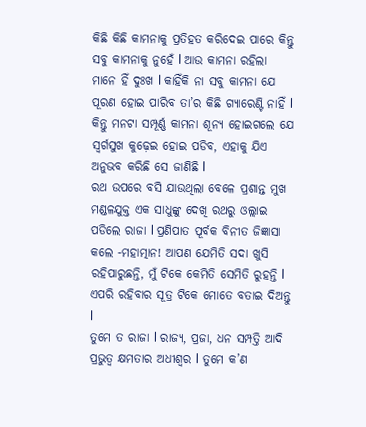କିଛି କିଛି କାମନାକୁ ପ୍ରତିହତ କରିଦେଇ ପାରେ କିନ୍ତୁ ସବୁ କାମନାକୁ ନୁହେଁ l ଆଉ କାମନା ରହିଲା ମାନେ ହିଁ ଦୁଃଖ l କାହିଁକି ନା ସବୁ କାମନା ଯେ ପୂରଣ ହୋଇ ପାରିବ ତା’ର କିଛି ଗ୍ୟାରେଣ୍ଟି ନାହିଁ l କିନ୍ତୁ ମନଟା ସମ୍ପୂର୍ଣ୍ଣ କାମନା ଶୂନ୍ୟ ହୋଇଗଲେ ଯେ ସ୍ବର୍ଗସୁଖ କୁଢ଼େଇ ହୋଇ ପଡିବ, ଏହାକୁ ଯିଏ ଅନୁଭବ କରିଛି ସେ ଜାଣିଛି l
ରଥ ଉପରେ ବସି ଯାଉଥିଲା ବେଳେ ପ୍ରଶାନ୍ତ ମୁଖ ମଣ୍ଡଳଯୁକ୍ତ ଏକ ସାଧୁଙ୍କୁ ଦେଖି ରଥରୁ ଓଲ୍ଲାଇ ପଡିଲେ ରାଜା l ପ୍ରଣିପାତ ପୂର୍ବକ ବିନୀତ ଜିଜ୍ଞାସା କଲେ -ମହାତ୍ମାନ! ଆପଣ ଯେମିତି ସଦା ଖୁସି ରହିପାରୁଛନ୍ତି, ମୁଁ ଟିକେ କେମିତି ସେମିତି ରୁହନ୍ତି l ଏପରି ରହିବାର ସୂତ୍ର ଟିକେ ମୋତେ ବତାଇ ଦିଅନ୍ତୁ l
ତୁମେ ତ ରାଜା l ରାଜ୍ୟ, ପ୍ରଜା, ଧନ ସମ୍ପତ୍ତି ଆଦି ପ୍ରଭୁତ୍ୱ କ୍ଷମତାର ଅଧୀଶ୍ୱର l ତୁମେ କ’ଣ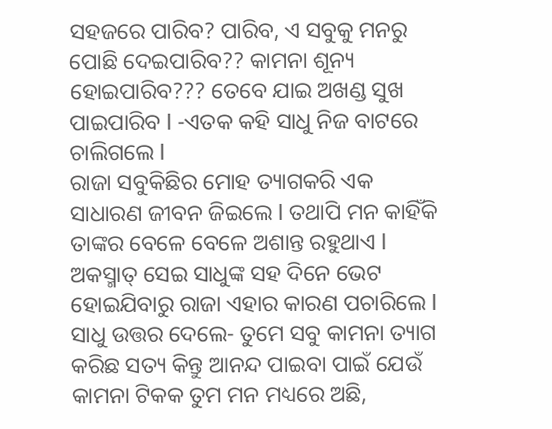ସହଜରେ ପାରିବ? ପାରିବ, ଏ ସବୁକୁ ମନରୁ ପୋଛି ଦେଇପାରିବ?? କାମନା ଶୂନ୍ୟ ହୋଇପାରିବ??? ତେବେ ଯାଇ ଅଖଣ୍ଡ ସୁଖ ପାଇପାରିବ l -ଏତକ କହି ସାଧୁ ନିଜ ବାଟରେ ଚାଲିଗଲେ l
ରାଜା ସବୁକିଛିର ମୋହ ତ୍ୟାଗକରି ଏକ ସାଧାରଣ ଜୀବନ ଜିଇଲେ l ତଥାପି ମନ କାହିଁକି ତାଙ୍କର ବେଳେ ବେଳେ ଅଶାନ୍ତ ରହୁଥାଏ l ଅକସ୍ମାତ୍ ସେଇ ସାଧୁଙ୍କ ସହ ଦିନେ ଭେଟ ହୋଇଯିବାରୁ ରାଜା ଏହାର କାରଣ ପଚାରିଲେ l
ସାଧୁ ଉତ୍ତର ଦେଲେ- ତୁମେ ସବୁ କାମନା ତ୍ୟାଗ କରିଛ ସତ୍ୟ କିନ୍ତୁ ଆନନ୍ଦ ପାଇବା ପାଇଁ ଯେଉଁ କାମନା ଟିକକ ତୁମ ମନ ମଧ୍ୟରେ ଅଛି,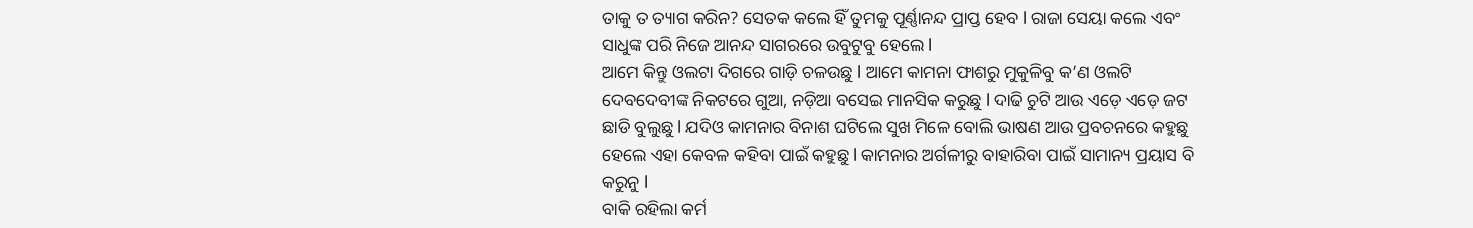ତାକୁ ତ ତ୍ୟାଗ କରିନ? ସେତକ କଲେ ହିଁ ତୁମକୁ ପୂର୍ଣ୍ଣାନନ୍ଦ ପ୍ରାପ୍ତ ହେବ l ରାଜା ସେୟା କଲେ ଏବଂ ସାଧୁଙ୍କ ପରି ନିଜେ ଆନନ୍ଦ ସାଗରରେ ଉବୁଟୁବୁ ହେଲେ l
ଆମେ କିନ୍ତୁ ଓଲଟା ଦିଗରେ ଗାଡ଼ି ଚଳଉଛୁ l ଆମେ କାମନା ଫାଶରୁ ମୁକୁଳିବୁ କ’ଣ ଓଲଟି ଦେବଦେବୀଙ୍କ ନିକଟରେ ଗୁଆ, ନଡ଼ିଆ ବସେଇ ମାନସିକ କରୁଛୁ l ଦାଢି ଚୁଟି ଆଉ ଏଡ଼େ ଏଡ଼େ ଜଟ ଛାଡି ବୁଲୁଛୁ l ଯଦିଓ କାମନାର ବିନାଶ ଘଟିଲେ ସୁଖ ମିଳେ ବୋଲି ଭାଷଣ ଆଉ ପ୍ରବଚନରେ କହୁଛୁ ହେଲେ ଏହା କେବଳ କହିବା ପାଇଁ କହୁଛୁ l କାମନାର ଅର୍ଗଳୀରୁ ବାହାରିବା ପାଇଁ ସାମାନ୍ୟ ପ୍ରୟାସ ବି କରୁନୁ l
ବାକି ରହିଲା କର୍ମ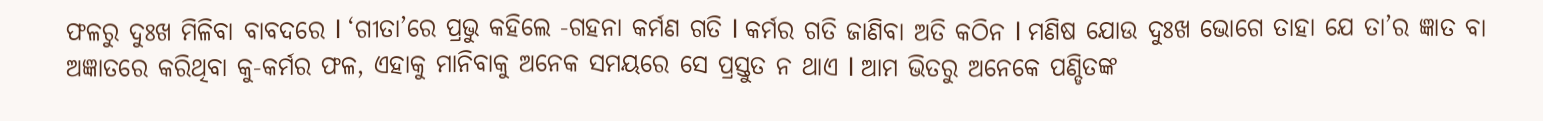ଫଳରୁ ଦୁଃଖ ମିଳିବା ବାବଦରେ l ‘ଗୀତା’ରେ ପ୍ରଭୁ କହିଲେ -ଗହନା କର୍ମଣ ଗତି l କର୍ମର ଗତି ଜାଣିବା ଅତି କଠିନ l ମଣିଷ ଯୋଉ ଦୁଃଖ ଭୋଗେ ତାହା ଯେ ତା’ର ଜ୍ଞାତ ବା ଅଜ୍ଞାତରେ କରିଥିବା କୁ-କର୍ମର ଫଳ, ଏହାକୁ ମାନିବାକୁ ଅନେକ ସମୟରେ ସେ ପ୍ରସ୍ତୁତ ନ ଥାଏ l ଆମ ଭିତରୁ ଅନେକେ ପଣ୍ଡିତଙ୍କ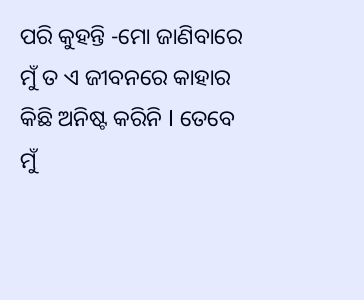ପରି କୁହନ୍ତି -ମୋ ଜାଣିବାରେ ମୁଁ ତ ଏ ଜୀବନରେ କାହାର କିଛି ଅନିଷ୍ଟ କରିନି l ତେବେ ମୁଁ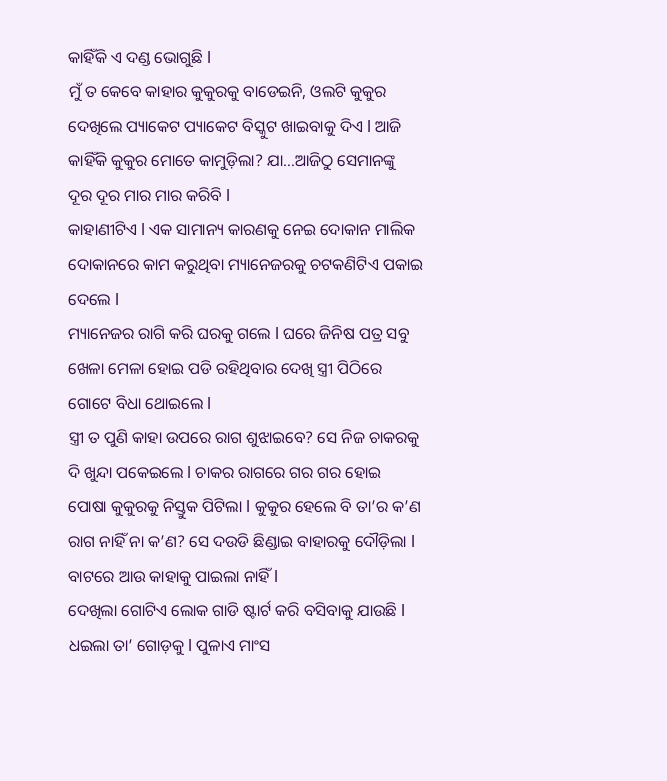କାହିଁକି ଏ ଦଣ୍ଡ ଭୋଗୁଛି l
ମୁଁ ତ କେବେ କାହାର କୁକୁରକୁ ବାଡେଇନି, ଓଲଟି କୁକୁର ଦେଖିଲେ ପ୍ୟାକେଟ ପ୍ୟାକେଟ ବିସ୍କୁଟ ଖାଇବାକୁ ଦିଏ l ଆଜି କାହିଁକି କୁକୁର ମୋତେ କାମୁଡ଼ିଲା? ଯା…ଆଜିଠୁ ସେମାନଙ୍କୁ ଦୂର ଦୂର ମାର ମାର କରିବି l
କାହାଣୀଟିଏ l ଏକ ସାମାନ୍ୟ କାରଣକୁ ନେଇ ଦୋକାନ ମାଲିକ ଦୋକାନରେ କାମ କରୁଥିବା ମ୍ୟାନେଜରକୁ ଚଟକଣିଟିଏ ପକାଇ ଦେଲେ l
ମ୍ୟାନେଜର ରାଗି କରି ଘରକୁ ଗଲେ l ଘରେ ଜିନିଷ ପତ୍ର ସବୁ ଖେଳା ମେଳା ହୋଇ ପଡି ରହିଥିବାର ଦେଖି ସ୍ତ୍ରୀ ପିଠିରେ ଗୋଟେ ବିଧା ଥୋଇଲେ l
ସ୍ତ୍ରୀ ତ ପୁଣି କାହା ଉପରେ ରାଗ ଶୁଝାଇବେ? ସେ ନିଜ ଚାକରକୁ ଦି ଖୁନ୍ଦା ପକେଇଲେ l ଚାକର ରାଗରେ ଗର ଗର ହୋଇ ପୋଷା କୁକୁରକୁ ନିସ୍ତୁକ ପିଟିଲା l କୁକୁର ହେଲେ ବି ତା’ର କ’ଣ ରାଗ ନାହିଁ ନା କ’ଣ? ସେ ଦଉଡି ଛିଣ୍ଡାଇ ବାହାରକୁ ଦୌଡ଼ିଲା l ବାଟରେ ଆଉ କାହାକୁ ପାଇଲା ନାହିଁ l
ଦେଖିଲା ଗୋଟିଏ ଲୋକ ଗାଡି ଷ୍ଟାର୍ଟ କରି ବସିବାକୁ ଯାଉଛି l ଧଇଲା ତା’ ଗୋଡ଼କୁ l ପୁଳାଏ ମାଂସ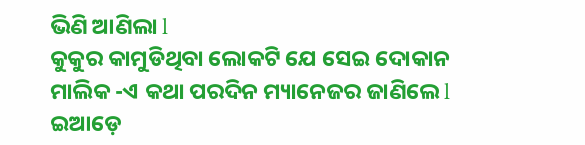ଭିଣି ଆଣିଲା l
କୁକୁର କାମୁଡିଥିବା ଲୋକଟି ଯେ ସେଇ ଦୋକାନ ମାଲିକ -ଏ କଥା ପରଦିନ ମ୍ୟାନେଜର ଜାଣିଲେ l
ଇଆଡ଼େ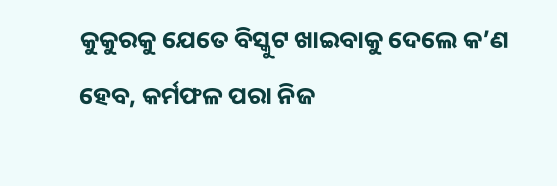କୁକୁରକୁ ଯେତେ ବିସ୍କୁଟ ଖାଇବାକୁ ଦେଲେ କ’ଣ ହେବ, କର୍ମଫଳ ପରା ନିଜ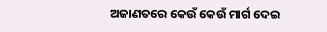ଅଜାଣତରେ କେଉଁ କେଉଁ ମାର୍ଗ ଦେଇ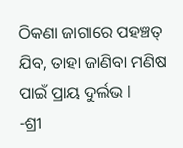ଠିକଣା ଜାଗାରେ ପହଞ୍ଚତ୍ ଯିବ, ତାହା ଜାଣିବା ମଣିଷ ପାଇଁ ପ୍ରାୟ ଦୁର୍ଲଭ l
-ଶ୍ରୀ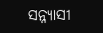ସନ୍ନ୍ୟାସୀ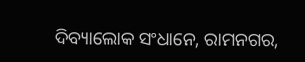ଦିବ୍ୟାଲୋକ ସଂଧାନେ, ରାମନଗର,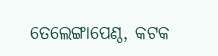ତେଲେଙ୍ଗାପେଣ୍ଠ, କଟକ